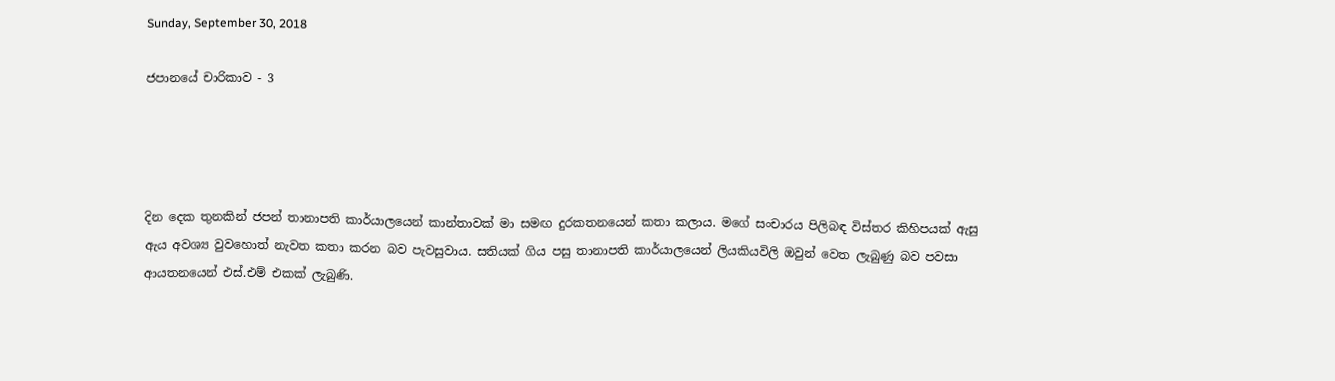Sunday, September 30, 2018

ජපානයේ චාරිකාව - 3




දින දෙක තුනකින් ජපන් තානාපති කාර්යාලයෙන් කාන්තාවක් මා සමඟ දුරකතනයෙන් කතා කලාය. මගේ සංචාරය පිලිබඳ විස්තර කිහිපයක් ඇසු ඇය අවශ්‍ය වුවහොත් නැවත කතා කරන බව පැවසුවාය. සතියක් ගිය පසු තානාපති කාර්යාලයෙන් ලියකියවිලි ඔවුන් වෙත ලැබුණු බව පවසා ආයතනයෙන් එස්.එම් එකක් ලැබුණි.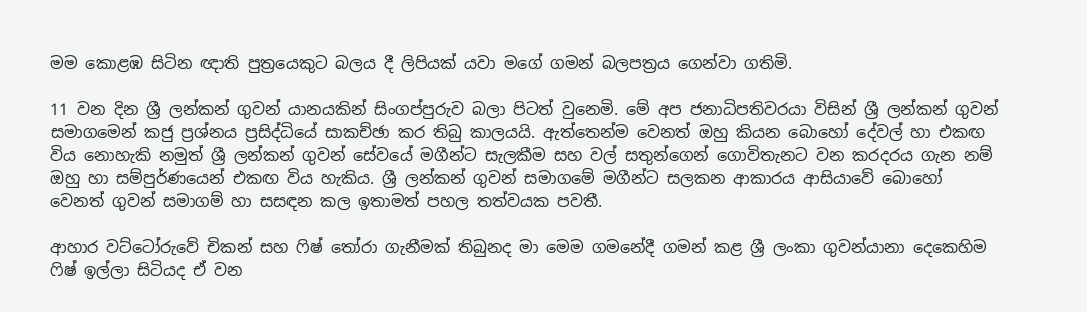මම කොළඹ සිටින ඥාති පුත්‍රයෙකුට බලය දී ලිපියක් යවා මගේ ගමන් බලපත්‍රය ගෙන්වා ගතිමි.

11 වන දින ශ්‍රී ලන්කන් ගුවන් යානයකින් සිංගප්පුරුව බලා පිටත් වුනෙමි. මේ අප ජනාධිපතිවරයා විසින් ශ්‍රී ලන්කන් ගුවන් සමාගමෙන් කජු ප්‍රශ්නය ප්‍රසිද්ධියේ සාකච්ඡා කර තිබු කාලයයි. ඇත්තෙන්ම වෙනත් ඔහු කියන බොහෝ දේවල් හා එකඟ විය නොහැකි නමුත් ශ්‍රී ලන්කන් ගුවන් සේවයේ මගීන්ට සැලකීම සහ වල් සතුන්ගෙන් ගොවිතැනට වන කරදරය ගැන නම් ඔහු හා සම්පුර්ණයෙන් එකඟ විය හැකිය. ශ්‍රී ලන්කන් ගුවන් සමාගමේ මගීන්ට සලකන ආකාරය ආසියාවේ බොහෝ වෙනත් ගුවන් සමාගම් හා සසඳන කල ඉතාමත් පහල තත්වයක පවතී.

ආහාර වට්ටෝරුවේ චිකන් සහ ෆිෂ් තෝරා ගැනීමක් තිබුනද මා මෙම ගමනේදී ගමන් කළ ශ්‍රී ලංකා ගුවන්යානා දෙකෙහිම ෆිෂ් ඉල්ලා සිටියද ඒ වන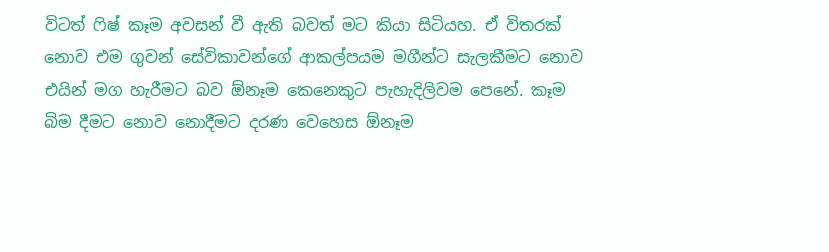විටත් ෆිෂ් කෑම අවසන් වී ඇති බවත් මට කියා සිටියහ. ඒ විතරක් නොව එම ගුවන් සේවිකාවන්ගේ ආකල්පයම මගීන්ට සැලකීමට නොව එයින් මග හැරීමට බව ඕනෑම කෙනෙකුට පැහැදිලිවම පෙනේ. කෑම බිම දීමට නොව නොදීමට දරණ වෙහෙස ඕනෑම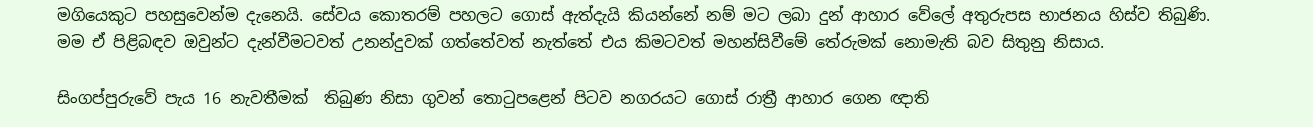මගියෙකුට පහසුවෙන්ම දැනෙයි. සේවය කොතරම් පහලට ගොස් ඇත්දැයි කියන්නේ නම් මට ලබා දුන් ආහාර වේලේ අතුරුපස භාජනය හිස්ව තිබුණි. මම ඒ පිළිබඳව ඔවුන්ට දැන්වීමටවත් උනන්දුවක් ගත්තේවත් නැත්තේ එය කිමටවත් මහන්සිවීමේ තේරුමක් නොමැති බව සිතුනු නිසාය.

සිංගප්පුරුවේ පැය 16 නැවතීමක්  තිබුණ නිසා ගුවන් තොටුපළෙන් පිටව නගරයට ගොස් රාත්‍රී ආහාර ගෙන ඥාති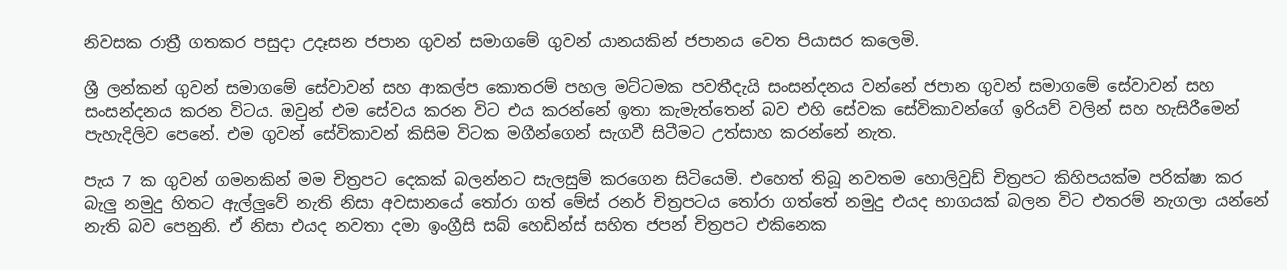නිවසක රාත්‍රී ගතකර පසුදා උදෑසන ජපාන ගුවන් සමාගමේ ගුවන් යානයකින් ජපානය වෙත පියාසර කලෙමි.

ශ්‍රී ලන්කන් ගුවන් සමාගමේ සේවාවන් සහ ආකල්ප කොතරම් පහල මට්ටමක පවතීදැයි සංසන්දනය වන්නේ ජපාන ගුවන් සමාගමේ සේවාවන් සහ සංසන්දනය කරන විටය. ඔවුන් එම සේවය කරන විට එය කරන්නේ ඉතා කැමැත්තෙන් බව එහි සේවක සේවිකාවන්ගේ ඉරියව් වලින් සහ හැසිරීමෙන් පැහැදිලිව පෙනේ. එම ගුවන් සේවිකාවන් කිසිම විටක මගීන්ගෙන් සැගවී සිටීමට උත්සාහ කරන්නේ නැත.

පැය 7 ක ගුවන් ගමනකින් මම චිත්‍රපට දෙකක් බලන්නට සැලසුම් කරගෙන සිටියෙමි. එහෙත් තිබූ නවතම හොලිවුඩ් චිත්‍රපට කිහිපයක්ම පරික්ෂා කර බැලු නමුදු හිතට ඇල්ලුවේ නැති නිසා අවසානයේ තෝරා ගත් මේස් රනර් චිත්‍රපටය තෝරා ගත්තේ නමුදු එයද භාගයක් බලන විට එතරම් නැගලා යන්නේ නැති බව පෙනුනි. ඒ නිසා එයද නවතා දමා ඉංග්‍රීසි සබ් හෙඩින්ස් සහිත ජපන් චිත්‍රපට එකිනෙක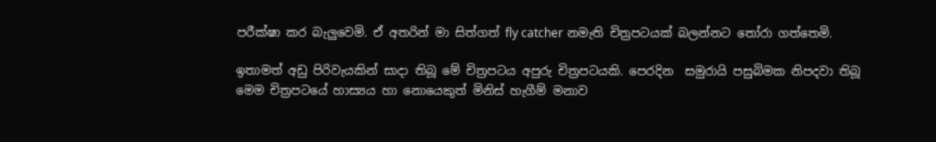පරීක්ෂා කර බැලුවෙමි. ඒ අතරින් මා සිත්ගත් fly catcher නමැති චිත්‍රපටයක් බලන්නට තෝරා ගත්තෙමි.

ඉතාමත් අඩු පිරිවැයකින් සාදා තිබූ මේ චිත්‍රපටය අපුරු චිත්‍රපටයකි. පෙරදින  සමුරායි පසුබිමක නිපදවා තිබූ මෙම චිත්‍රපටයේ හාස්‍යය හා නොයෙකුත් මිනිස් හැගීම් මනාව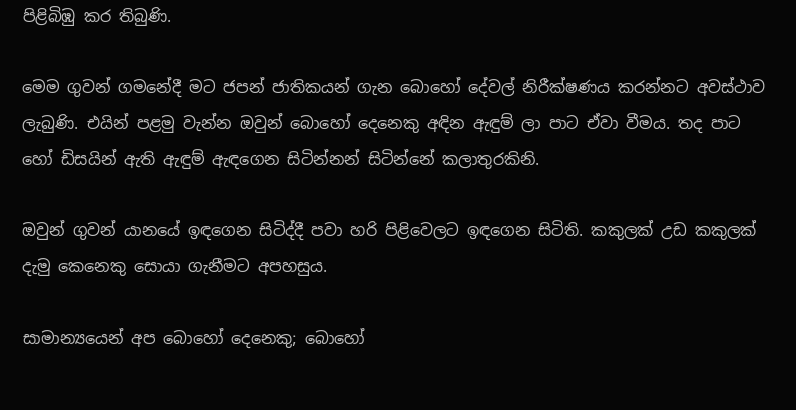පිළිබිඹු කර තිබුණි.

මෙම ගුවන් ගමනේදී මට ජපන් ජාතිකයන් ගැන බොහෝ දේවල් නිරීක්ෂණය කරන්නට අවස්ථාව ලැබුණි. එයින් පළමු වැන්න ඔවුන් බොහෝ දෙනෙකු අඳින ඇඳුම් ලා පාට ඒවා වීමය. තද පාට හෝ ඩිසයින් ඇති ඇඳුම් ඇඳගෙන සිටින්නන් සිටින්නේ කලාතුරකිනි.

ඔවුන් ගුවන් යානයේ ඉඳගෙන සිටිද්දී පවා හරි පිළිවෙලට ඉඳගෙන සිටිති. කකුලක් උඩ කකුලක් දැමු කෙනෙකු සොයා ගැනීමට අපහසුය.

සාමාන්‍යයෙන් අප බොහෝ දෙනෙකු; බොහෝ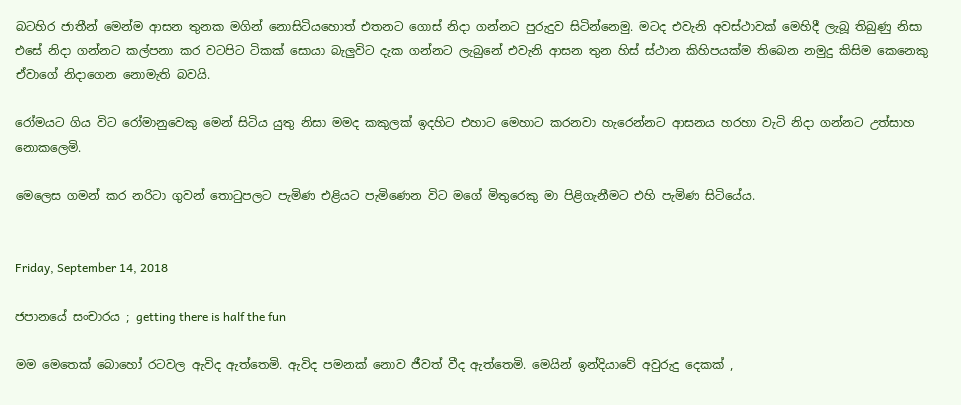බටහිර ජාතීන් මෙන්ම ආසන තුනක මගින් නොසිටියහොත් එතනට ගොස් නිදා ගන්නට පුරුදුව සිටින්නෙමු. මටද එවැනි අවස්ථාවක් මෙහිදී ලැබූ තිබුණු නිසා එසේ නිදා ගන්නට කල්පනා කර වටපිට ටිකක් සොයා බැලුවිට දැක ගන්නට ලැබුනේ එවැනි ආසන තුන හිස් ස්ථාන කිහිපයක්ම තිබෙන නමුදු කිසිම කෙනෙකු ඒවාගේ නිදාගෙන නොමැති බවයි.

රෝමයට ගිය විට රෝමානුවෙකු මෙන් සිටිය යුතු නිසා මමද කකුලක් ඉදහිට එහාට මෙහාට කරනවා හැරෙන්නට ආසනය හරහා වැටි නිදා ගන්නට උත්සාහ නොකලෙමි.

මෙලෙස ගමන් කර නරිටා ගුවන් තොටුපලට පැමිණ එළියට පැමිණෙන විට මගේ මිතුරෙකු මා පිළිගැනීමට එහි පැමිණ සිටියේය.


Friday, September 14, 2018

ජපානයේ සංචාරය ; getting there is half the fun

මම මෙතෙක් බොහෝ රටවල ඇවිද ඇත්තෙමි. ඇවිද පමනක් නොව ජීවත් වීද ඇත්තෙමි. මෙයින් ඉන්දියාවේ අවුරුදු දෙකක් ,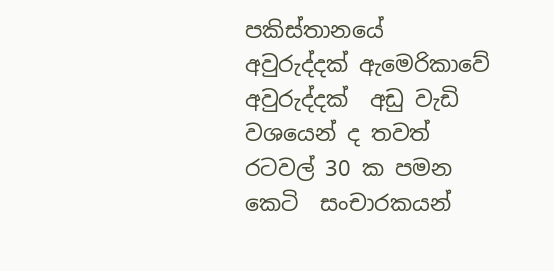පකිස්තානයේ අවුරුද්දක් ඇමෙරිකාවේ අවුරුද්දක්  අඩු වැඩි වශයෙන් ද තවත් රටවල් 30 ක පමන  කෙටි  සංචාරකයන්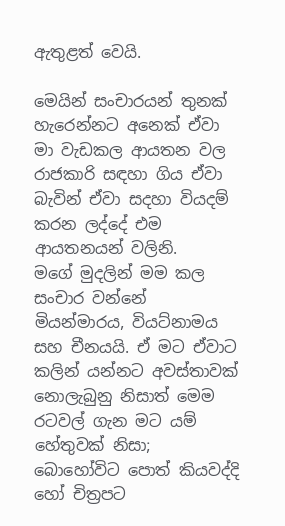ඇතුළත් වෙයි.

මෙයින් සංචාරයන් තුනක් හැරෙන්නට අනෙක් ඒවා මා වැඩකල ආයතන වල රාජකාරි සඳහා ගිය ඒවා බැවින් ඒවා සදහා වියදම් කරන ලද්දේ එම ආයතනයන් වලිනි.
මගේ මුදලින් මම කල සංචාර වන්නේ මියන්මාරය, වියට්නාමය සහ චීනයයි. ඒ මට ඒවාට කලින් යන්නට අවස්තාවක් නොලැබුනු නිසාත් මෙම රටවල් ගැන මට යම් හේතුවක් නිසා; බොහෝවිට පොත් කියවද්දි හෝ චිත්‍රපට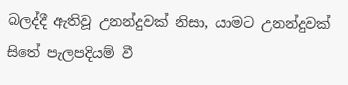බලද්දී ඇතිවූ උනන්දුවක් නිසා, යාමට උනන්දුවක් සිතේ පැලපදියම් වී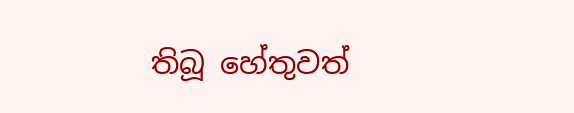තිබූ හේතුවත්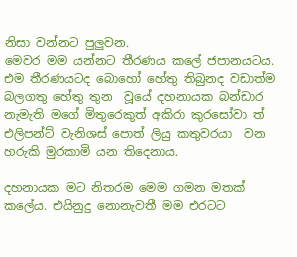නිසා වන්නට පුලුවන.
මෙවර මම යන්නට තීරණය කලේ ජපානයටය. එම තීරණයටද බොහෝ හේතු තිබුනද වඩාත්ම බලගතු හේතු තුන  වූයේ දහනායක බන්ඩාර නැමැති මගේ මිතුරෙකුත් අකිරා කුරසෝවා ත් එලිපන්ට් වැනිශස් පොත් ලියු කතුවරයා  වන හරුකි මුරකාමි යන තිදෙනාය.

දහනායක මට නිතරම මෙම ගමන මතක් කලේය. එයිනුදු නොනැවතී මම එරටට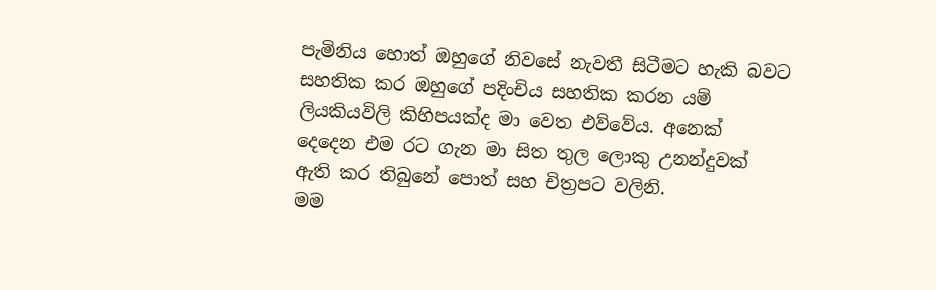පැමිනිය හොත් ඔහුගේ නිවසේ නැවතී සිටීමට හැකි බවට සහතික කර ඔහුගේ පදිංචිය සහතික කරන යම් ලියකියවිලි කිහිපයක්ද මා වෙත එව්වේය. අනෙක් දෙදෙන එම රට ගැන මා සිත තුල ලොකු උනන්දුවක් ඇති කර තිබුනේ පොත් සහ චිත්‍රපට වලිනි.
මම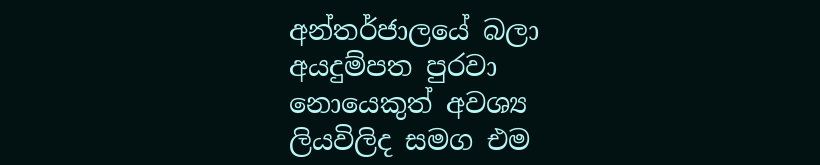අන්තර්ජාලයේ බලා අයදුම්පත පුරවා නොයෙකුත් අවශ්‍ය ලියවිලිද සමග එම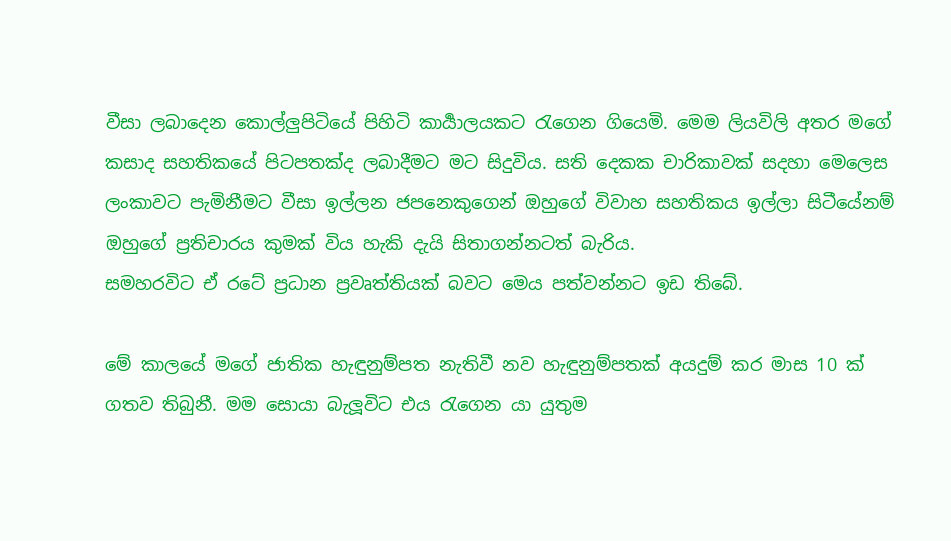වීසා ලබාදෙන කොල්ලුපිටියේ පිහිටි කාර්‍යාලයකට රැගෙන ගියෙමි. මෙම ලියවිලි අතර මගේ කසාද සහතිකයේ පිටපතක්ද ලබාදීමට මට සිදුවිය. සති දෙකක චාරිකාවක් සදහා මෙලෙස ලංකාවට පැමිනීමට වීසා ඉල්ලන ජපනෙකුගෙන් ඔහුගේ විවාහ සහතිකය ඉල්ලා සිටීයේනම්  ඔහුගේ ප්‍රතිචාරය කුමක් විය හැකි දැයි සිතාගන්නටත් බැරිය.
සමහරවිට ඒ රටේ ප්‍රධාන ප්‍රවෘත්තියක් බවට මෙය පත්වන්නට ඉඩ තිබේ.

මේ කාලයේ මගේ ජාතික හැඳුනුම්පත නැතිවී නව හැඳුනුම්පතක් අයදුම් කර මාස 10 ක් ගතව තිබුනී. මම සොයා බැලූවිට එය රැගෙන යා යුතුම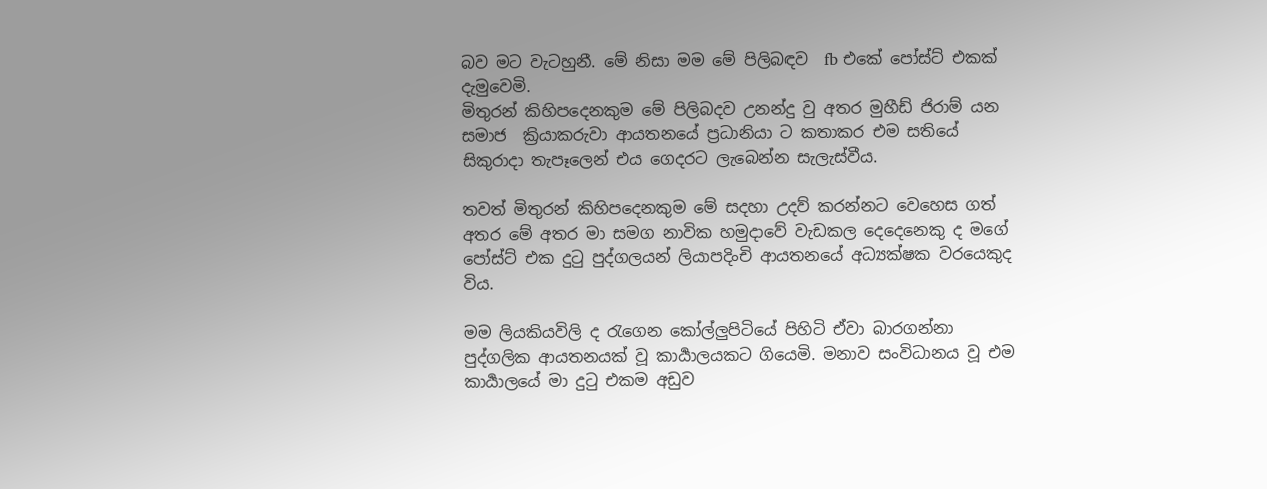බව මට වැටහුනී. මේ නිසා මම මේ පිලිබඳව  fb එකේ පෝස්ට් එකක් දැමුවෙමි.
මිතුරන් කිහිපදෙනකුම මේ පිලිබදව උනන්දු වු අතර මුහීඩ් ජිරාම් යන සමාජ  ක්‍රියාකරුවා ආයතනයේ ප්‍රධානියා ට කතාකර එම සතියේ සිකුරාදා තැපෑලෙන් එය ගෙදරට ලැබෙන්න සැලැස්වීය.

තවත් මිතුරන් කිහිපදෙනකුම මේ සදහා උදව් කරන්නට වෙහෙස ගත් අතර මේ අතර මා සමග නාවික හමුදාවේ වැඩකල දෙදෙනෙකු ද මගේ පෝස්ට් එක දුටු පුද්ගලයන් ලියාපදිංචි ආයතනයේ අධ්‍යක්ෂක වරයෙකුද විය.

මම ලියකියවිලි ද රැගෙන කෝල්ලුපිටියේ පිහිටි ඒවා බාරගන්නා පුද්ගලික ආයතනයක් වූ කාර්‍යාලයකට ගියෙමි. මනාව සංවිධානය වූ එම කාර්‍යාලයේ මා දුටු එකම අඩුව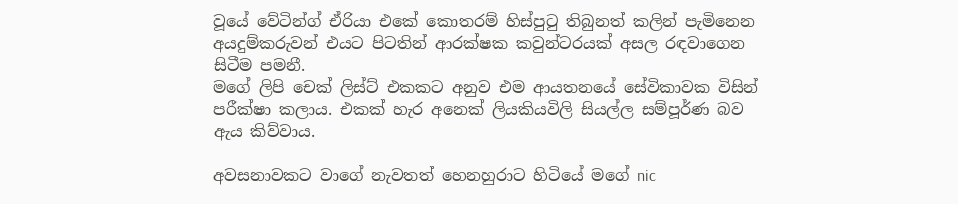වූයේ වේටින්ග් ඒරියා එකේ කොතරම් හිස්පුටු තිබුනත් කලින් පැමිනෙන අයදුම්කරුවන් එයට පිටතින් ආරක්ෂක කවුන්ටරයක් අසල රඳවාගෙන සිටීම පමනී.
මගේ ලිපි චෙක් ලිස්ට් එකකට අනුව එම ආයතනයේ සේවිකාවක විසින් පරීක්ෂා කලාය. එකක් හැර අනෙක් ලියකියවිලි සියල්ල සම්පූර්ණ බව ඇය කිව්වාය.

අවසනාවකට වාගේ නැවතත් හෙනහුරාට හිටියේ මගේ nic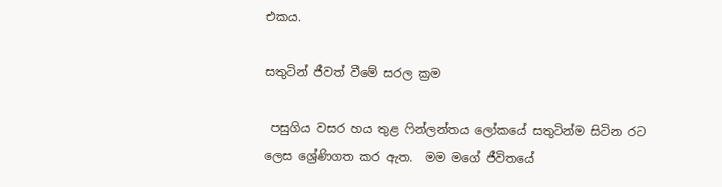එකය.

සතුටින් ජීවත් වීමේ සරල ක්‍රම

 පසුගිය වසර හය තුළ ෆින්ලන්තය ලෝකයේ සතුටින්ම සිටින රට ලෙස ශ්‍රේණිගත කර ඇත.  මම මගේ ජීවිතයේ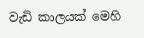වැඩි කාලයක් මෙහි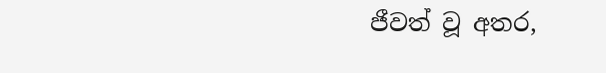ජීවත් වූ අතර,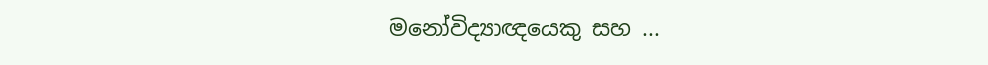මනෝවිද්‍යාඥයෙකු සහ ...